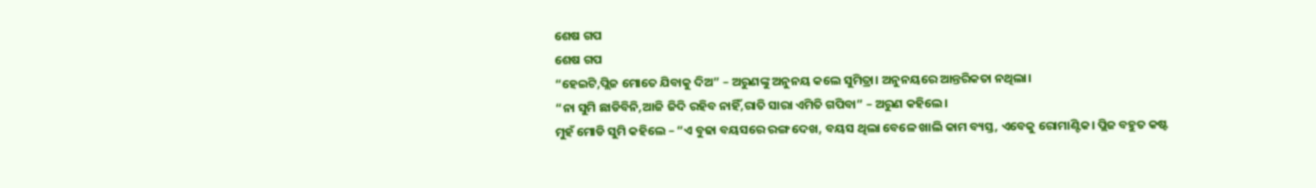ଶେଷ ଗପ
ଶେଷ ଗପ
“ହେଇଟି,ପ୍ଲିଜ ମୋତେ ଯିବାକୁ ଦିଅ” – ଅରୁଣଙ୍କୁ ଅନୁନୟ କଲେ ସୁମିତ୍ରା। ଅନୁନୟରେ ଆନ୍ତରିକତା ନଥିଲା।
“ନା ସୁମି ଛାଡିବିନି,ଆଜି ଜିଦି ରହିବ ନାହିଁ,ରାତି ସାରା ଏମିତି ଗପିବା” – ଅରୁଣ କହିଲେ।
ମୁହଁ ମୋଡି ସୁମି କହିଲେ – “ଏ ବୁଢା ବୟସରେ ରଙ୍ଗ ଦେଖ, ବୟସ ଥିଲା ବେଳେ ଖାଲି କାମ ବ୍ୟସ୍ତ, ଏବେକୁ ରୋମାଣ୍ଟିକ। ପ୍ଲିଜ ବହୁତ କଷ୍ଟ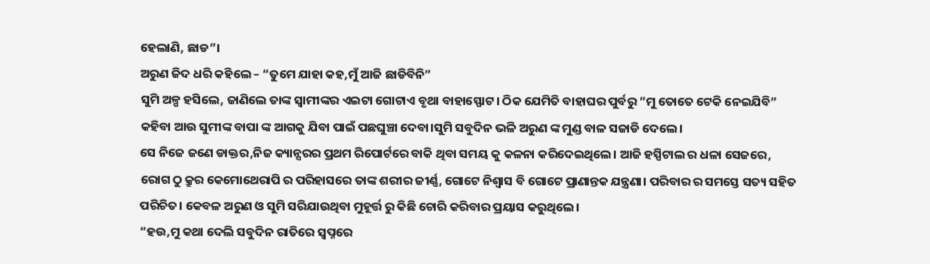ହେଲାଣି, ଛାଡ”।
ଅରୁଣ ଜିଦ ଧରି କହିଲେ – “ତୁମେ ଯାହା କହ,ମୁଁ ଆଜି ଛାଡିବିନି”
ସୁମି ଅଳ୍ପ ହସିଲେ, ଜାଣିଲେ ତାଙ୍କ ସ୍ୱାମୀଙ୍କର ଏଇଟା ଗୋଟାଏ ବୃଥା ବାହାସ୍ଫୋଟ। ଠିକ ଯେମିତି ବାହାଘର ପୁର୍ବରୁ “ମୁ ତୋତେ ଟେକି ନେଇଯିବି” କହିବା ଆଉ ସୁମୀଙ୍କ ବାପା ଙ୍କ ଆଗକୁ ଯିବା ପାଇଁ ପଛଘୁଞ୍ଚା ଦେବା।ସୁମି ସବୁଦିନ ଭଳି ଅରୁଣ ଙ୍କ ମୁଣ୍ଡ ବାଳ ସଜାଡି ଦେଲେ।
ସେ ନିଜେ ଜଣେ ଡାକ୍ତର,ନିଜ କ୍ୟାନ୍ସରର ପ୍ରଥମ ରିପୋର୍ଟରେ ବାକି ଥିବା ସମୟ କୁ କଳନା କରିଦେଇଥିଲେ। ଆଜି ହସ୍ପିଟାଲ ର ଧଳା ସେଜରେ, ରୋଗ ଠୁ କ୍ରୁର କେମୋଥେରାପି ର ପରିହାସରେ ତାଙ୍କ ଶରୀର ଜୀର୍ଣ୍ଣ, ଗୋଟେ ନିଶ୍ୱାସ ବି ଗୋଟେ ପ୍ରାଣାନ୍ତକ ଯନ୍ତ୍ରଣା। ପରିବାର ର ସମସ୍ତେ ସତ୍ୟ ସହିତ ପରିଚିତ। କେବଳ ଅରୁଣ ଓ ସୁମି ସରିଯାଉଥିବା ମୁହୂର୍ତ୍ତ ରୁ କିଛି ଚୋରି କରିବାର ପ୍ରୟାସ କରୁଥିଲେ।
“ହଉ,ମୁ କଥା ଦେଲି ସବୁଦିନ ରାତିରେ ସ୍ୱପ୍ନରେ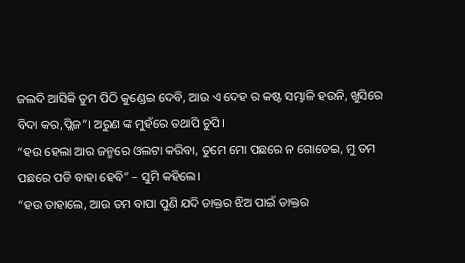ଜଲଦି ଆସିକି ତୁମ ପିଠି କୁଣ୍ଡେଇ ଦେବି, ଆଉ ଏ ଦେହ ର କଷ୍ଟ ସମ୍ଭାଳି ହଉନି, ଖୁସିରେ ବିଦା କର,ପ୍ଲିଜ”। ଅରୁଣ ଙ୍କ ମୁହଁରେ ତଥାପି ଚୁପି।
“ହଉ ହେଲା ଆର ଜନ୍ମରେ ଓଲଟା କରିବା, ତୁମେ ମୋ ପଛରେ ନ ଗୋଡେଇ, ମୁ ତମ ପଛରେ ପଡି ବାହା ହେବି” – ସୁମି କହିଲେ।
“ହଉ ତାହାଲେ, ଆଉ ତମ ବାପା ପୁଣି ଯଦି ଡାକ୍ତର ଝିଅ ପାଇଁ ଡାକ୍ତର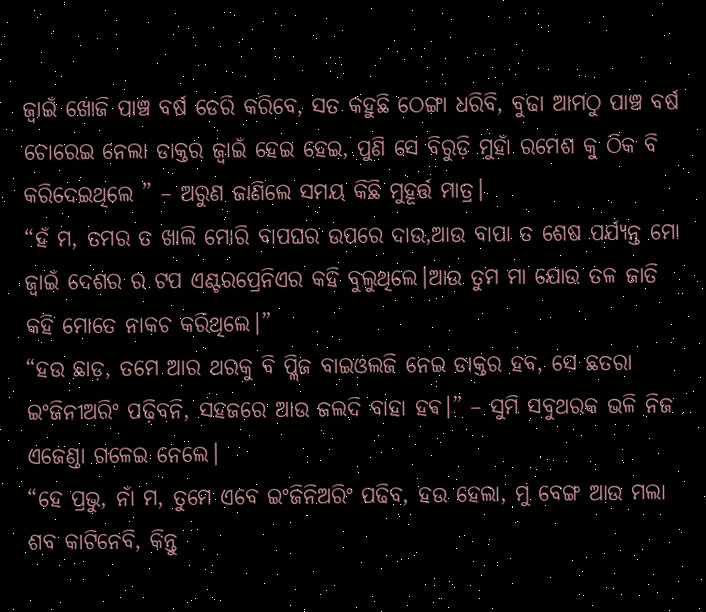ଜ୍ୱାଇଁ ଖୋଜି ପାଞ୍ଚ ବର୍ଷ ଡେରି କରିବେ, ସତ କହୁଛି ଠେଙ୍ଗା ଧରିବି, ବୁଢା ଆମଠୁ ପାଞ୍ଚ ବର୍ଷ ଚୋରେଇ ନେଲା ଡାକ୍ତର ଜ୍ୱାଇଁ ହେଇ ହେଇ, ପୁଣି ସେ ବିରୁଡ଼ି ମୁହାଁ ରମେଶ କୁ ଠିକ ବି କରିଦେଇଥିଲେ ” – ଅରୁଣ ଜାଣିଲେ ସମୟ କିଛି ମୁହୂର୍ତ୍ତ ମାତ୍ର।
“ହଁ ମ, ତମର ତ ଖାଲି ମୋରି ବାପଘର ଉପରେ ଦାଉ,ଆଉ ବାପା ତ ଶେଷ ପର୍ଯ୍ୟନ୍ତ ମୋ ଜ୍ୱାଇଁ ଦେଶର ର ଟପ ଏଣ୍ଟରପ୍ରେନିଏର କହି ବୁଲୁଥିଲେ।ଆଉ ତୁମ ମା ଯୋଉ ତଳ ଜାତି କହି ମୋତେ ନାକଚ କରିଥିଲେ।”
“ହଉ ଛାଡ଼, ତମେ ଆର ଥରକୁ ବି ପ୍ଲିଜ ବାଇଓଲଜି ନେଇ ଡାକ୍ତର ହବ, ସେ ଛତରା ଇଂଜିନୀଅରିଂ ପଢ଼ିବନି, ସହଜରେ ଆଉ ଜଲଦି ବାହା ହଵ।” – ସୁମି ସବୁଥରକ ଭଳି ନିଜ ଏଜେଣ୍ଡା ଗଳେଇ ନେଲେ।
“ହେ ପ୍ରଭୁ, ନାଁ ମ, ତୁମେ ଏବେ ଇଂଜିନିଅରିଂ ପଢିବ, ହଉ ହେଲା, ମୁ ବେଙ୍ଗ ଆଉ ମଲା ଶବ କାଟିନେବି, କିନ୍ତୁ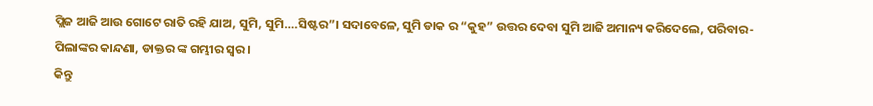ପ୍ଲିଜ ଆଜି ଆଉ ଗୋଟେ ରାତି ରହି ଯାଅ, ସୁମି, ସୁମି….ସିଷ୍ଟର”। ସଦାବେଳେ, ସୁମି ଡାକ ର “କୁହ” ଉତ୍ତର ଦେବା ସୁମି ଆଜି ଅମାନ୍ୟ କରିଦେଲେ, ପରିବାର-ପିଲାଙ୍କର କାନ୍ଦଣା, ଡାକ୍ତର ଙ୍କ ଗମ୍ଭୀର ସ୍ୱର।
କିନ୍ତୁ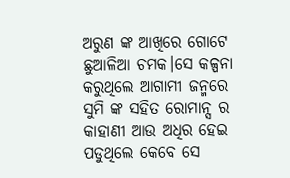ଅରୁଣ ଙ୍କ ଆଖିରେ ଗୋଟେ ଛୁଆଳିଆ ଚମକ।ସେ କଳ୍ପନା କରୁଥିଲେ ଆଗାମୀ ଜନ୍ମରେ ସୁମି ଙ୍କ ସହିତ ରୋମାନ୍ସ ର କାହାଣୀ ଆଉ ଅଧିର ହେଇ ପଡୁଥିଲେ କେବେ ସେ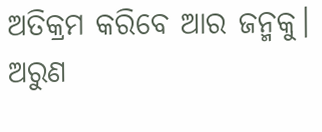ଅତିକ୍ରମ କରିବେ ଆର ଜନ୍ମକୁ।
ଅରୁଣ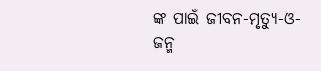ଙ୍କ ପାଇଁ ଜୀବନ-ମୃତ୍ୟୁ-ଓ-ଜନ୍ମ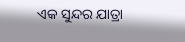ଏକ ସୁନ୍ଦର ଯାତ୍ରା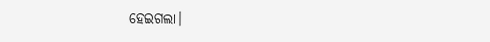ହେଇଗଲା।